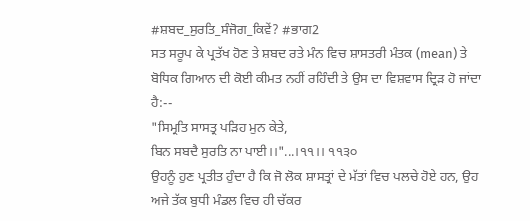#ਸ਼ਬਦ_ਸੁਰਤਿ_ਸੰਜੋਗ_ਕਿਵੇਂ? #ਭਾਗ2
ਸਤ ਸਰੂਪ ਕੇ ਪ੍ਰਤੱਖ ਹੋਣ ਤੇ ਸ਼ਬਦ ਰਤੇ ਮੰਨ ਵਿਚ ਸ਼ਾਸਤਰੀ ਮੰਤਕ (mean) ਤੇ ਬੋਧਿਕ ਗਿਆਨ ਦੀ ਕੋਈ ਕੀਮਤ ਨਹੀਂ ਰਹਿੰਦੀ ਤੇ ਉਸ ਦਾ ਵਿਸ਼ਵਾਸ ਦ੍ਰਿੜ ਹੋ ਜਾਂਦਾ ਹੈ:--
"ਸਿਮ੍ਰਤਿ ਸਾਸਤ੍ਰ ਪੜਿਹ ਮੁਨ ਕੇਤੇ,
ਬਿਨ ਸਬਦੈ ਸੁਰਤਿ ਨਾ ਪਾਈ।।"...।੧੧।। ੧੧੩੦
ਉਹਨੂੰ ਹੁਣ ਪ੍ਰਤੀਤ ਹੁੰਦਾ ਹੈ ਕਿ ਜੋ ਲੋਕ ਸ਼ਾਸਤ੍ਰਾਂ ਦੇ ਮੱਤਾਂ ਵਿਚ ਪਲਚੇ ਹੋਏ ਹਨ, ਉਹ ਅਜੇ ਤੱਕ ਬੁਧੀ ਮੰਡਲ ਵਿਚ ਹੀ ਚੱਕਰ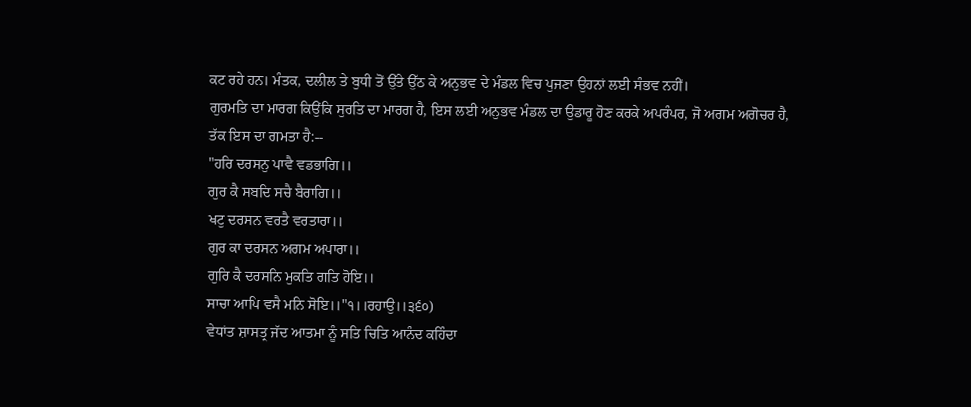ਕਟ ਰਹੇ ਹਨ। ਮੰਤਕ, ਦਲੀਲ ਤੇ ਬੁਧੀ ਤੋਂ ਉੱਤੇ ਉੱਠ ਕੇ ਅਨੁਭਵ ਦੇ ਮੰਡਲ ਵਿਚ ਪੁਜਣਾ ਉਹਨਾਂ ਲਈ ਸੰਭਵ ਨਹੀਂ।
ਗੁਰਮਤਿ ਦਾ ਮਾਰਗ ਕਿਉਂਕਿ ਸੁਰਤਿ ਦਾ ਮਾਰਗ ਹੈ, ਇਸ ਲਈ ਅਨੁਭਵ ਮੰਡਲ ਦਾ ਉਡਾਰੂ ਹੋਣ ਕਰਕੇ ਅਪਰੰਪਰ, ਜੋ ਅਗਮ ਅਗੋਚਰ ਹੈ, ਤੱਕ ਇਸ ਦਾ ਗਮਤਾ ਹੈ:--
"ਹਰਿ ਦਰਸਨੁ ਪਾਵੈ ਵਡਭਾਗਿ।।
ਗੁਰ ਕੈ ਸਬਦਿ ਸਚੈ ਬੈਰਾਗਿ।।
ਖਟੁ ਦਰਸਨ ਵਰਤੈ ਵਰਤਾਰਾ।।
ਗੁਰ ਕਾ ਦਰਸਨ ਅਗਮ ਅਪਾਰਾ।।
ਗੁਰਿ ਕੈ ਦਰਸਨਿ ਮੁਕਤਿ ਗਤਿ ਹੋਇ।।
ਸਾਚਾ ਆਪਿ ਵਸੈ ਮਨਿ ਸੋਇ।।"੧।।ਰਹਾਉ।।੩੬੦)
ਵੇਧਾਂਤ ਸ਼ਾਸਤ੍ਰ ਜੱਦ ਆਤਮਾ ਨੂੰ ਸਤਿ ਚਿਤਿ ਆਨੰਦ ਕਹਿੰਦਾ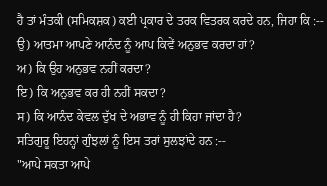ਹੈ ਤਾਂ ਮੰਤਕੀ (ਸਮਿਕਸ਼ਕ) ਕਈ ਪ੍ਰਕਾਰ ਦੇ ਤਰਕ ਵਿਤਰਕ ਕਰਦੇ ਹਨ, ਜਿਹਾ ਕਿ :--
ਉ) ਆਤਮਾ ਆਪਣੇ ਆਨੰਦ ਨੂੰ ਆਪ ਕਿਵੇਂ ਅਨੁਭਵ ਕਰਦਾ ਹਾਂ?
ਅ) ਕਿ ਉਹ ਅਨੁਭਵ ਨਹੀਂ ਕਰਦਾ?
ਇ) ਕਿ ਅਨੁਭਵ ਕਰ ਹੀ ਨਹੀਂ ਸਕਦਾ?
ਸ) ਕਿ ਆਨੰਦ ਕੇਵਲ ਦੁੱਖ ਦੇ ਅਭਾਵ ਨੂੰ ਹੀ ਕਿਹਾ ਜਾਂਦਾ ਹੈ?
ਸਤਿਗੁਰੂ ਇਹਨ੍ਹਾਂ ਗੁੰਝਲਾਂ ਨੂੰ ਇਸ ਤਰਾਂ ਸੁਲਝਾਂਦੇ ਹਨ :--
"ਆਪੇ ਸਕਤਾ ਆਪੇ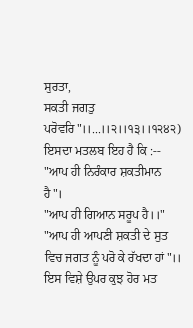ਸੁਰਤਾ,
ਸਕਤੀ ਜਗਤੁ ਪਰੋਵਰਿ"।।...।।੨।।੧੩।।੧੨੪੨)
ਇਸਦਾ ਮਤਲਬ ਇਹ ਹੈ ਕਿ :--
"ਆਪ ਹੀ ਨਿਰੰਕਾਰ ਸ਼ਕਤੀਮਾਨ ਹੈ"।
"ਆਪ ਹੀ ਗਿਆਨ ਸਰੂਪ ਹੈ।।"
"ਆਪ ਹੀ ਆਪਣੀ ਸ਼ਕਤੀ ਦੇ ਸੁਤ ਵਿਚ ਜਗਤ ਨੂੰ ਪਰੋ ਕੇ ਰੱਖਦਾ ਹਾਂ"।।
ਇਸ ਵਿਸ਼ੇ ਉਪਰ ਕੁਝ ਹੋਰ ਮਤ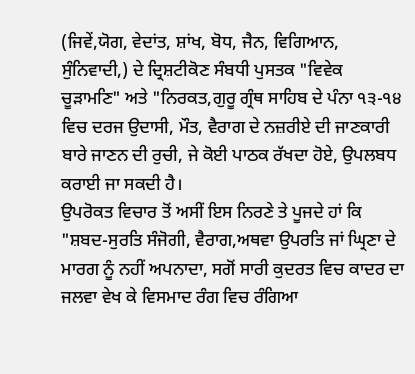(ਜਿਵੇਂ,ਯੋਗ, ਵੇਦਾਂਤ, ਸ਼ਾਂਖ, ਬੋਧ, ਜੈਨ, ਵਿਗਿਆਨ, ਸੁੰਨਿਵਾਦੀ,) ਦੇ ਦ੍ਰਿਸ਼ਟੀਕੋਣ ਸੰਬਧੀ ਪੁਸਤਕ "ਵਿਵੇਕ ਚੂੜਾਮਣਿ" ਅਤੇ "ਨਿਰਕਤ,ਗੁਰੂ ਗ੍ਰੰਥ ਸਾਹਿਬ ਦੇ ਪੰਨਾ ੧੩-੧੪ ਵਿਚ ਦਰਜ ਉਦਾਸੀ, ਮੌਤ, ਵੈਰਾਗ ਦੇ ਨਜ਼ਰੀਏ ਦੀ ਜਾਣਕਾਰੀ ਬਾਰੇ ਜਾਣਨ ਦੀ ਰੁਚੀ, ਜੇ ਕੋਈ ਪਾਠਕ ਰੱਖਦਾ ਹੋਏ, ਉਪਲਬਧ ਕਰਾਈ ਜਾ ਸਕਦੀ ਹੈ।
ਉਪਰੋਕਤ ਵਿਚਾਰ ਤੋਂ ਅਸੀਂ ਇਸ ਨਿਰਣੇ ਤੇ ਪੂਜਦੇ ਹਾਂ ਕਿ
"ਸ਼ਬਦ-ਸੁਰਤਿ ਸੰਜੋਗੀ, ਵੈਰਾਗ,ਅਥਵਾ ਉਪਰਤਿ ਜਾਂ ਘ੍ਰਿਣਾ ਦੇ ਮਾਰਗ ਨੂੰ ਨਹੀਂ ਅਪਨਾਦਾ, ਸਗੋਂ ਸਾਰੀ ਕੁਦਰਤ ਵਿਚ ਕਾਦਰ ਦਾ ਜਲਵਾ ਵੇਖ ਕੇ ਵਿਸਮਾਦ ਰੰਗ ਵਿਚ ਰੰਗਿਆ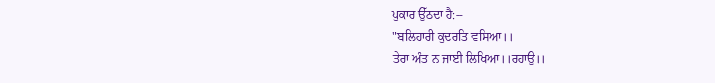ਪੁਕਾਰ ਉੱਠਦਾ ਹੈ:--
"ਬਲਿਹਾਰੀ ਕੁਦਰਤਿ ਵਸਿਆ।।
ਤੇਰਾ ਅੰਤ ਨ ਜਾਈ ਲਿਖਿਆ।।ਰਹਾਉ।।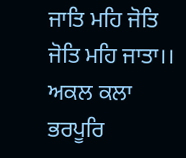ਜਾਤਿ ਮਹਿ ਜੋਤਿ ਜੋਤਿ ਮਹਿ ਜਾਤਾ।।
ਅਕਲ ਕਲਾ ਭਰਪੂਰਿ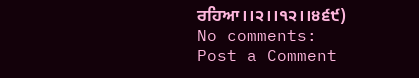ਰਹਿਆ।।੨।।੧੨।।੪੬੯)
No comments:
Post a Comment